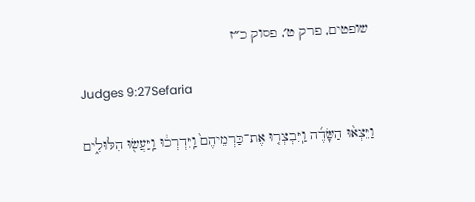שופטים, פרק ט׳, פסוק כ״ז

Judges 9:27Sefaria

וַיֵּצְא֨וּ הַשָּׂדֶ֜ה וַֽיִּבְצְר֤וּ אֶת־כַּרְמֵיהֶם֙ וַֽיִּדְרְכ֔וּ וַֽיַּעֲשׂ֖וּ הִלּוּלִ֑ים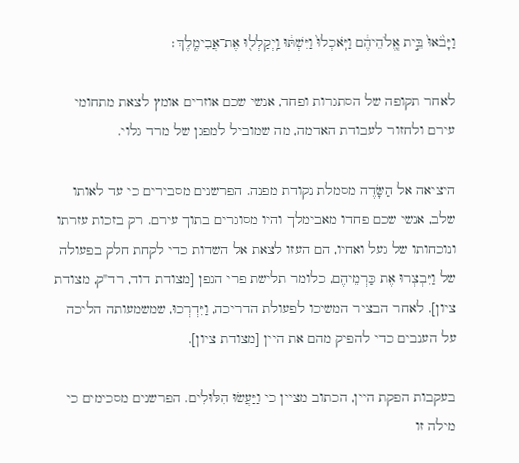וַיָּבֹ֙אוּ֙ בֵּ֣ית אֱֽלֹהֵיהֶ֔ם וַיֹּֽאכְלוּ֙ וַיִּשְׁתּ֔וּ וַֽיְקַלְל֖וּ אֶת־אֲבִימֶֽלֶךְ׃

לאחר תקופה של הסתגרות ופחד, אנשי שכם אוזרים אומץ לצאת מתחומי עירם ולחזור לעבודת האדמה, מה שמוביל למפגן של מרד גלוי.

היציאה אל הַשָּׂדֶה מסמלת נקודת מפנה. הפרשנים מסבירים כי עד לאותו שלב, אנשי שכם פחדו מאבימלך והיו מסוגרים בתוך עירם. רק בזכות עזרתו ונוכחותו של געל ואחיו, הם העזו לצאת אל השדות כדי לקחת חלק בפעולה של וַיִּבְצְרוּ אֶת כַּרְמֵיהֶם, כלומר תלישת פרי הגפן [מצודת דוד, רד"ק, מצודת ציון]. לאחר הבציר המשיכו לפעולת הדריכה, וַיִּדְרְכוּ, שמשמעותה הליכה על הענבים כדי להפיק מהם את היין [מצודת ציון].

בעקבות הפקת היין, הכתוב מציין כי וַיַּעֲשׂוּ הִלּוּלִים. הפרשנים מסכימים כי מילה זו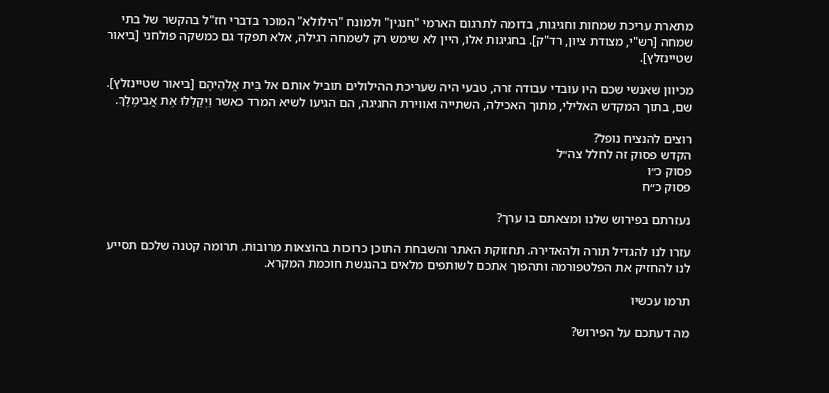מתארת עריכת שמחות וחגיגות, בדומה לתרגום הארמי "חנגין" ולמונח "הילולא" המוכר בדברי חז"ל בהקשר של בתי שמחה [רש"י, מצודת ציון, רד"ק]. בחגיגות אלו, היין לא שימש רק לשמחה רגילה, אלא תפקד גם כמשקה פולחני [ביאור שטיינזלץ].

מכיוון שאנשי שכם היו עובדי עבודה זרה, טבעי היה שעריכת ההילולים תוביל אותם אל בֵּית אֱלֹהֵיהֶם [ביאור שטיינזלץ]. שם, בתוך המקדש האלילי, מתוך האכילה, השתייה ואווירת החגיגה, הם הגיעו לשיא המרד כאשר וַיְקַלְלוּ אֶת אֲבִימֶלֶךְ.

רוצים להנציח נופל?
הקדש פסוק זה לחלל צה״ל
פסוק כ״ו
פסוק כ״ח

נעזרתם בפירוש שלנו ומצאתם בו ערך?

עזרו לנו להגדיל תורה ולהאדירה. תחזוקת האתר והשבחת התוכן כרוכות בהוצאות מרובות. תרומה קטנה שלכם תסייע לנו להחזיק את הפלטפורמה ותהפוך אתכם לשותפים מלאים בהנגשת חוכמת המקרא.

תרמו עכשיו

מה דעתכם על הפירוש?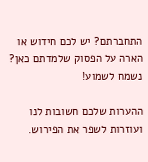התחברתם? יש לכם חידוש או הארה על הפסוק שלמדתם כאן? נשמח לשמוע!

ההערות שלכם חשובות לנו ועוזרות לשפר את הפירוש.